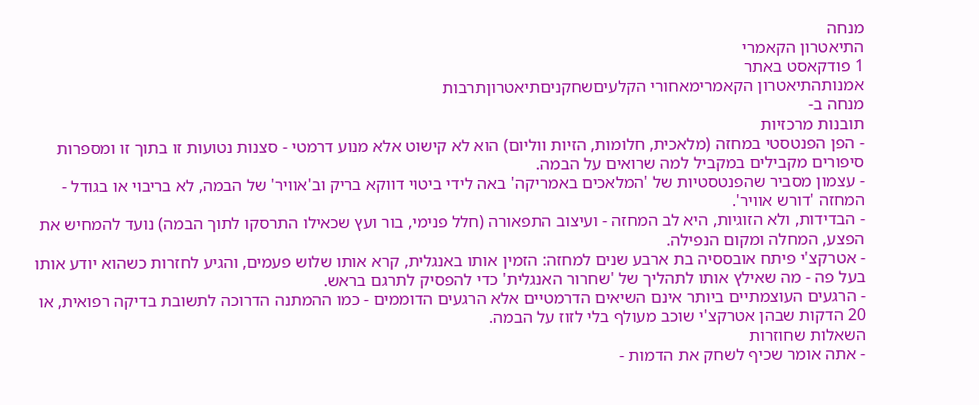מנחה
התיאטרון הקאמרי
1 פודקאסט באתר
אמנותהתיאטרון הקאמרימאחורי הקלעיםשחקניםתיאטרוןתרבות
מנחה ב-
תובנות מרכזיות
- הפן הפנטסטי במחזה (מלאכית, חלומות, הזיות ווליום) הוא לא קישוט אלא מנוע דרמטי - סצנות נטועות זו בתוך זו ומספרות סיפורים מקבילים במקביל למה שרואים על הבמה.
- עצמון מסביר שהפנטסטיות של 'המלאכים באמריקה' באה לידי ביטוי דווקא בריק וב'אוויר' של הבמה, לא בריבוי או בגודל - המחזה 'דורש אוויר'.
- הבדידות, ולא הזוגיות, היא לב המחזה - ועיצוב התפאורה (חלל פנימי, בור ועץ שכאילו התרסקו לתוך הבמה) נועד להמחיש את הפצע, המחלה ומקום הנפילה.
- אטרקצ'י פיתח אובססיה בת ארבע שנים למחזה: הזמין אותו באנגלית, קרא אותו שלוש פעמים, והגיע לחזרות כשהוא יודע אותו בעל פה - מה שאילץ אותו לתהליך של 'שחרור האנגלית' כדי להפסיק לתרגם בראש.
- הרגעים העוצמתיים ביותר אינם השיאים הדרמטיים אלא הרגעים הדוממים - כמו ההמתנה הדרוכה לתשובת בדיקה רפואית, או 20 הדקות שבהן אטרקצ'י שוכב מעולף בלי לזוז על הבמה.
השאלות שחוזרות
- אתה אומר שכיף לשחק את הדמות -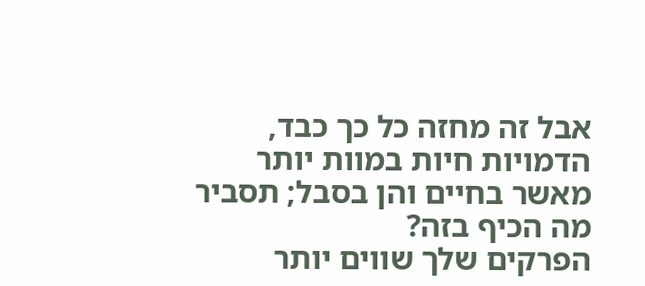אבל זה מחזה כל כך כבד, הדמויות חיות במוות יותר מאשר בחיים והן בסבל; תסביר מה הכיף בזה?
הפרקים שלך שווים יותר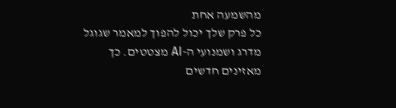מהשמעה אחת
כל פרק שלך יכול להפוך למאמר שגוגל מדרג ושמנועי ה-AI מצטטים. כך מאזינים חדשים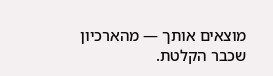מוצאים אותך — מהארכיון שכבר הקלטת.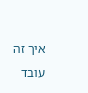איך זה עובד